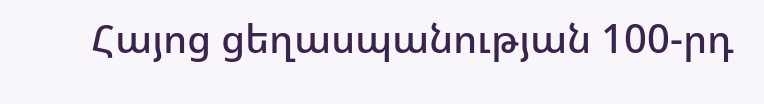Հայոց ցեղասպանության 100-րդ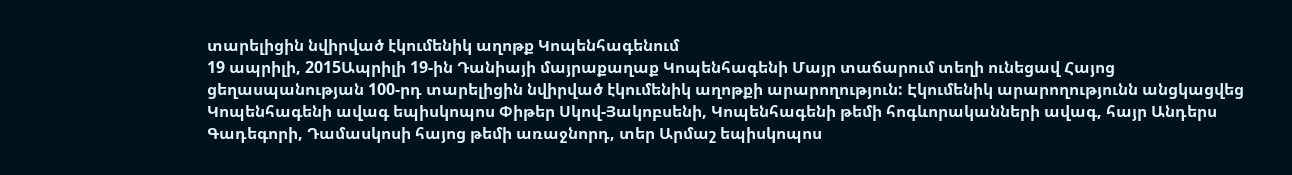տարելիցին նվիրված էկումենիկ աղոթք Կոպենհագենում
19 ապրիլի, 2015Ապրիլի 19-ին Դանիայի մայրաքաղաք Կոպենհագենի Մայր տաճարում տեղի ունեցավ Հայոց ցեղասպանության 100-րդ տարելիցին նվիրված էկումենիկ աղոթքի արարողություն: Էկումենիկ արարողությունն անցկացվեց Կոպենհագենի ավագ եպիսկոպոս Փիթեր Սկով-Յակոբսենի, Կոպենհագենի թեմի հոգևորականների ավագ, հայր Անդերս Գադեգորի, Դամասկոսի հայոց թեմի առաջնորդ, տեր Արմաշ եպիսկոպոս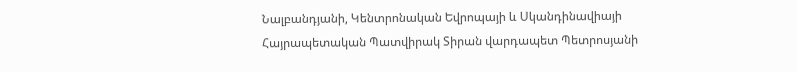Նալբանդյանի, Կենտրոնական Եվրոպայի և Սկանդինավիայի Հայրապետական Պատվիրակ Sիրան վարդապետ Պետրոսյանի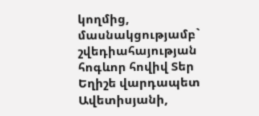կողմից, մասնակցությամբ` շվեդիահայության հոգևոր հովիվ Տեր Եղիշե վարդապետ Ավետիսյանի,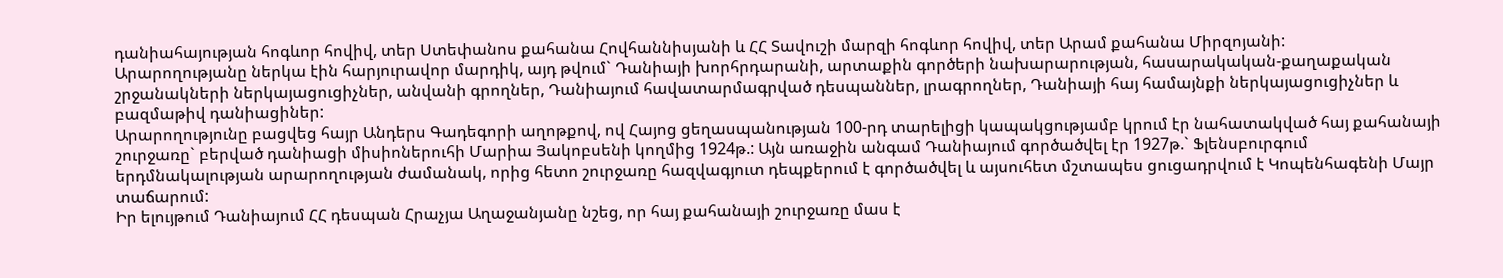դանիահայության հոգևոր հովիվ, տեր Ստեփանոս քահանա Հովհաննիսյանի և ՀՀ Տավուշի մարզի հոգևոր հովիվ, տեր Արամ քահանա Միրզոյանի:
Արարողությանը ներկա էին հարյուրավոր մարդիկ, այդ թվում` Դանիայի խորհրդարանի, արտաքին գործերի նախարարության, հասարակական-քաղաքական շրջանակների ներկայացուցիչներ, անվանի գրողներ, Դանիայում հավատարմագրված դեսպաններ, լրագրողներ, Դանիայի հայ համայնքի ներկայացուցիչներ և բազմաթիվ դանիացիներ:
Արարողությունը բացվեց հայր Անդերս Գադեգորի աղոթքով, ով Հայոց ցեղասպանության 100-րդ տարելիցի կապակցությամբ կրում էր նահատակված հայ քահանայի շուրջառը` բերված դանիացի միսիոներուհի Մարիա Յակոբսենի կողմից 1924թ.: Այն առաջին անգամ Դանիայում գործածվել էր 1927թ.` Ֆլենսբուրգում երդմնակալության արարողության ժամանակ, որից հետո շուրջառը հազվագյուտ դեպքերում է գործածվել և այսուհետ մշտապես ցուցադրվում է Կոպենհագենի Մայր տաճարում:
Իր ելույթում Դանիայում ՀՀ դեսպան Հրաչյա Աղաջանյանը նշեց, որ հայ քահանայի շուրջառը մաս է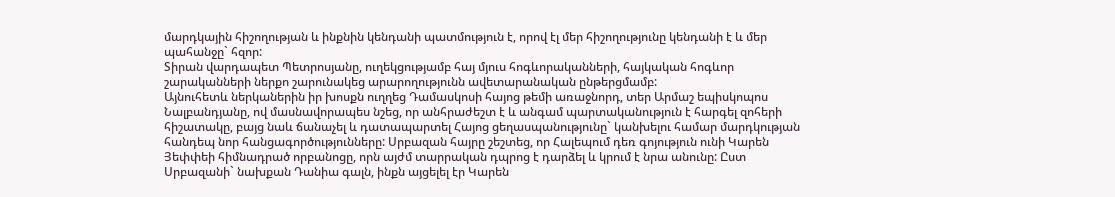մարդկային հիշողության և ինքնին կենդանի պատմություն է, որով էլ մեր հիշողությունը կենդանի է և մեր պահանջը` հզոր:
Sիրան վարդապետ Պետրոսյանը, ուղեկցությամբ հայ մյուս հոգևորականների, հայկական հոգևոր շարականների ներքո շարունակեց արարողությունն ավետարանական ընթերցմամբ:
Այնուհետև ներկաներին իր խոսքն ուղղեց Դամասկոսի հայոց թեմի առաջնորդ, տեր Արմաշ եպիսկոպոս Նալբանդյանը, ով մասնավորապես նշեց, որ անհրաժեշտ է և անգամ պարտականություն է հարգել զոհերի հիշատակը, բայց նաև ճանաչել և դատապարտել Հայոց ցեղասպանությունը` կանխելու համար մարդկության հանդեպ նոր հանցագործությունները: Սրբազան հայրը շեշտեց, որ Հալեպում դեռ գոյություն ունի Կարեն Յեփփեի հիմնադրած որբանոցը, որն այժմ տարրական դպրոց է դարձել և կրում է նրա անունը: Ըստ Սրբազանի` նախքան Դանիա գալն, ինքն այցելել էր Կարեն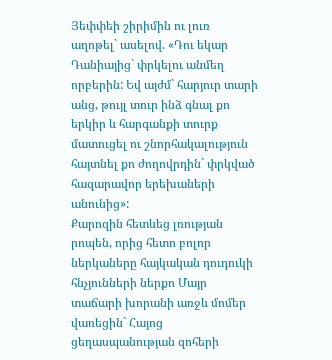Յեփփեի շիրիմին ու լուռ աղոթել` ասելով. «Դու եկար Դանիայից` փրկելու անմեղ որբերին: Եվ այժմ` հարյուր տարի անց, թույլ տուր ինձ գնալ քո երկիր և հարգանքի տուրք մատուցել ու շնորհակալություն հայտնել քո ժողովրդին` փրկված հազարավոր երեխաների անունից»:
Քարոզին հետևեց լռության րոպեն, որից հետո բոլոր ներկաները հայկական դուդուկի հնչյունների ներքո Մայր տաճարի խորանի առջև մոմեր վառեցին` Հայոց ցեղասպանության զոհերի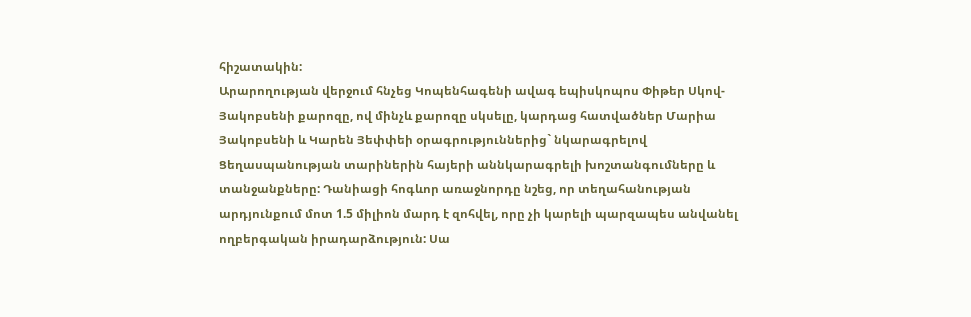հիշատակին:
Արարողության վերջում հնչեց Կոպենհագենի ավագ եպիսկոպոս Փիթեր Սկով-Յակոբսենի քարոզը, ով մինչև քարոզը սկսելը, կարդաց հատվածներ Մարիա Յակոբսենի և Կարեն Յեփփեի օրագրություններից` նկարագրելով Ցեղասպանության տարիներին հայերի աննկարագրելի խոշտանգումները և տանջանքները: Դանիացի հոգևոր առաջնորդը նշեց, որ տեղահանության արդյունքում մոտ 1.5 միլիոն մարդ է զոհվել, որը չի կարելի պարզապես անվանել ողբերգական իրադարձություն: Սա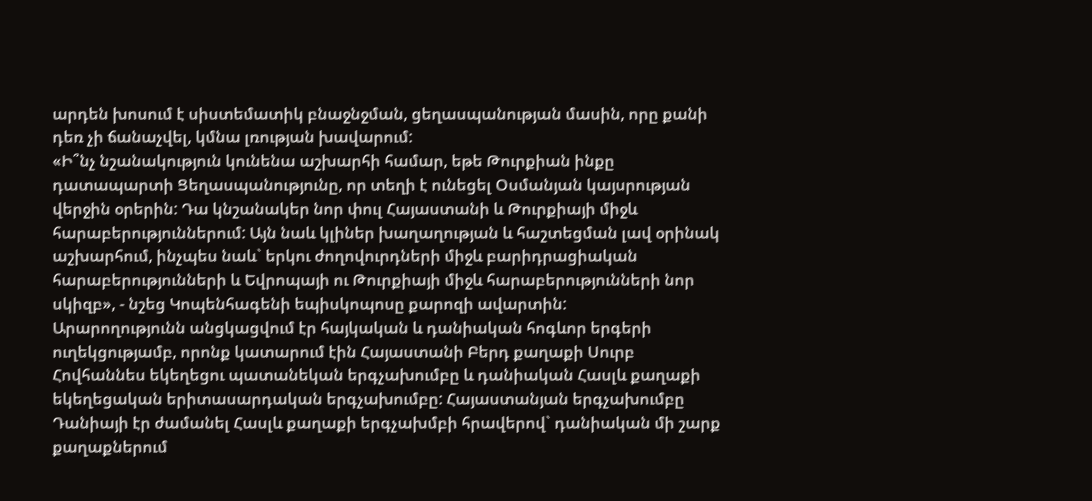արդեն խոսում է սիստեմատիկ բնաջնջման, ցեղասպանության մասին, որը քանի դեռ չի ճանաչվել, կմնա լռության խավարում:
«Ի՞նչ նշանակություն կունենա աշխարհի համար, եթե Թուրքիան ինքը դատապարտի Ցեղասպանությունը, որ տեղի է ունեցել Օսմանյան կայսրության վերջին օրերին: Դա կնշանակեր նոր փուլ Հայաստանի և Թուրքիայի միջև հարաբերություններում: Այն նաև կլիներ խաղաղության և հաշտեցման լավ օրինակ աշխարհում, ինչպես նաև` երկու ժողովուրդների միջև բարիդրացիական հարաբերությունների և Եվրոպայի ու Թուրքիայի միջև հարաբերությունների նոր սկիզբ», - նշեց Կոպենհագենի եպիսկոպոսը քարոզի ավարտին:
Արարողությունն անցկացվում էր հայկական և դանիական հոգևոր երգերի ուղեկցությամբ, որոնք կատարում էին Հայաստանի Բերդ քաղաքի Սուրբ Հովհաննես եկեղեցու պատանեկան երգչախումբը և դանիական Հասլև քաղաքի եկեղեցական երիտասարդական երգչախումբը: Հայաստանյան երգչախումբը Դանիայի էր ժամանել Հասլև քաղաքի երգչախմբի հրավերով` դանիական մի շարք քաղաքներում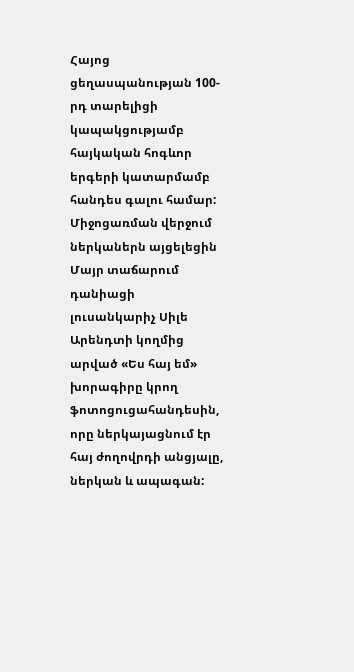Հայոց ցեղասպանության 100-րդ տարելիցի կապակցությամբ հայկական հոգևոր երգերի կատարմամբ հանդես գալու համար:
Միջոցառման վերջում ներկաներն այցելեցին Մայր տաճարում դանիացի լուսանկարիչ Սիլե Արենդտի կողմից արված «Ես հայ եմ» խորագիրը կրող ֆոտոցուցահանդեսին, որը ներկայացնում էր հայ ժողովրդի անցյալը, ներկան և ապագան: